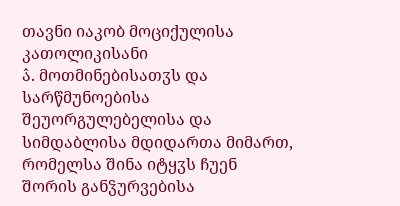თავნი იაკობ მოციქულისა კათოლიკისანი
ა̂. მოთმინებისათჳს და სარწმუნოებისა შეუორგულებელისა და სიმდაბლისა მდიდართა მიმართ, რომელსა შინა იტყჳს ჩუენ შორის განჴურვებისა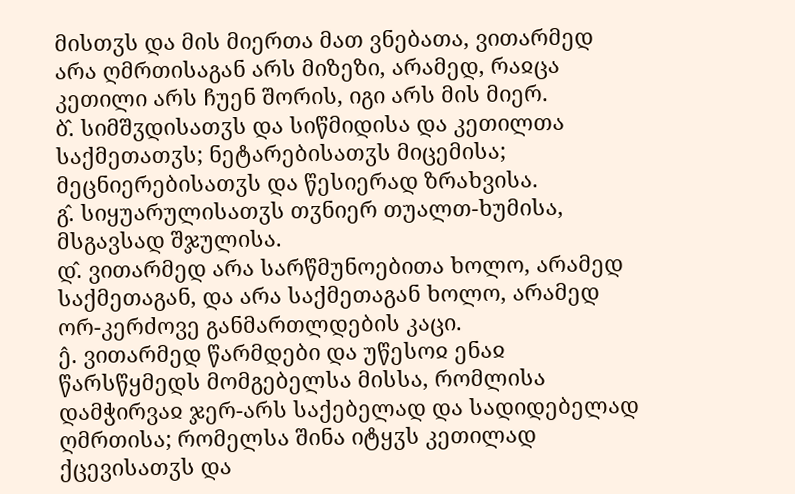მისთჳს და მის მიერთა მათ ვნებათა, ვითარმედ არა ღმრთისაგან არს მიზეზი, არამედ, რაჲცა კეთილი არს ჩუენ შორის, იგი არს მის მიერ.
ბ̂. სიმშჳდისათჳს და სიწმიდისა და კეთილთა საქმეთათჳს; ნეტარებისათჳს მიცემისა; მეცნიერებისათჳს და წესიერად ზრახვისა.
გ̂. სიყუარულისათჳს თჳნიერ თუალთ-ხუმისა, მსგავსად შჯულისა.
დ̂. ვითარმედ არა სარწმუნოებითა ხოლო, არამედ საქმეთაგან, და არა საქმეთაგან ხოლო, არამედ ორ-კერძოვე განმართლდების კაცი.
ე̂. ვითარმედ წარმდები და უწესოჲ ენაჲ წარსწყმედს მომგებელსა მისსა, რომლისა დამჭირვაჲ ჯერ-არს საქებელად და სადიდებელად ღმრთისა; რომელსა შინა იტყჳს კეთილად ქცევისათჳს და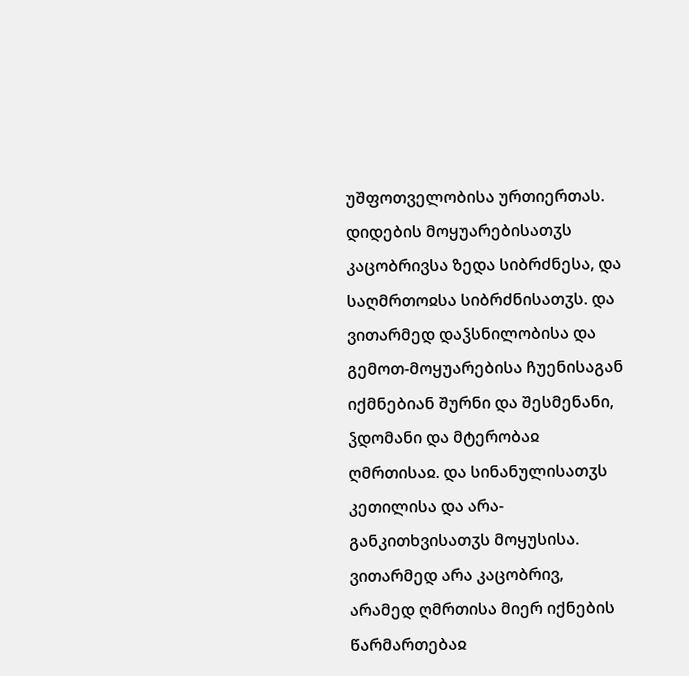უშფოთველობისა ურთიერთას. დიდების მოყუარებისათჳს კაცობრივსა ზედა სიბრძნესა, და საღმრთოჲსა სიბრძნისათჳს. და ვითარმედ დაჴსნილობისა და გემოთ-მოყუარებისა ჩუენისაგან იქმნებიან შურნი და შესმენანი, ჴდომანი და მტერობაჲ ღმრთისაჲ. და სინანულისათჳს კეთილისა და არა-განკითხვისათჳს მოყუსისა. ვითარმედ არა კაცობრივ, არამედ ღმრთისა მიერ იქნების წარმართებაჲ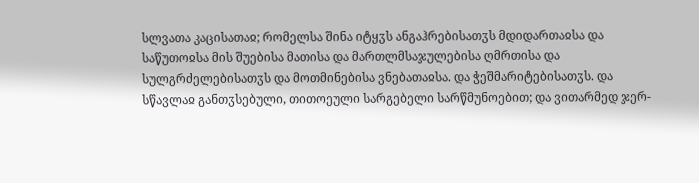სლვათა კაცისათაჲ; რომელსა შინა იტყჳს ანგაჰრებისათჳს მდიდართაჲსა და საწუთოჲსა მის შუებისა მათისა და მართლმსაჯულებისა ღმრთისა და სულგრძელებისათჳს და მოთმინებისა ვნებათაჲსა. და ჭეშმარიტებისათჳს. და სწავლაჲ განთჳსებული, თითოეული სარგებელი სარწმუნოებით; და ვითარმედ ჯერ-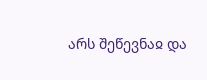არს შეწევნაჲ და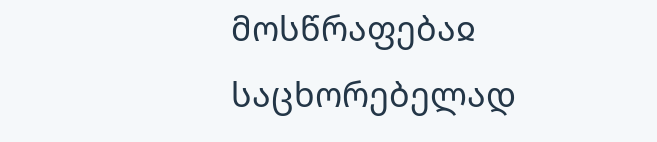მოსწრაფებაჲ საცხორებელად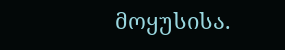მოყუსისა.